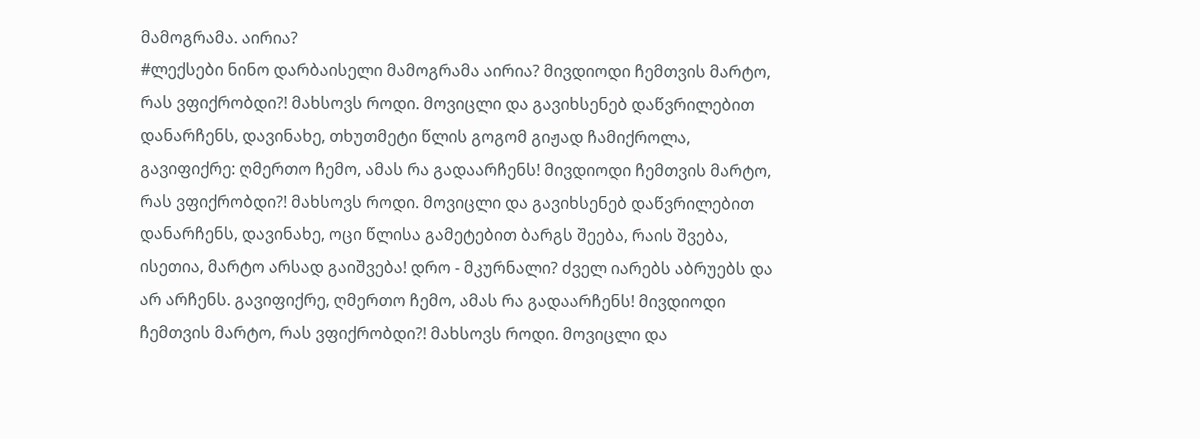მამოგრამა. აირია?
#ლექსები ნინო დარბაისელი მამოგრამა აირია? მივდიოდი ჩემთვის მარტო, რას ვფიქრობდი?! მახსოვს როდი. მოვიცლი და გავიხსენებ დაწვრილებით დანარჩენს, დავინახე, თხუთმეტი წლის გოგომ გიჟად ჩამიქროლა, გავიფიქრე: ღმერთო ჩემო, ამას რა გადაარჩენს! მივდიოდი ჩემთვის მარტო, რას ვფიქრობდი?! მახსოვს როდი. მოვიცლი და გავიხსენებ დაწვრილებით დანარჩენს, დავინახე, ოცი წლისა გამეტებით ბარგს შეება, რაის შვება, ისეთია, მარტო არსად გაიშვება! დრო - მკურნალი? ძველ იარებს აბრუებს და არ არჩენს. გავიფიქრე, ღმერთო ჩემო, ამას რა გადაარჩენს! მივდიოდი ჩემთვის მარტო, რას ვფიქრობდი?! მახსოვს როდი. მოვიცლი და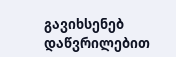გავიხსენებ დაწვრილებით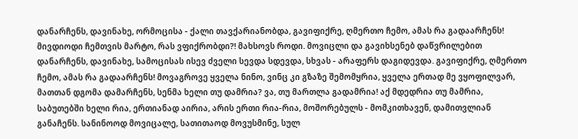დანარჩენს, დავინახე, ორმოცისა - ქალი თავქარიანობდა, გავიფიქრე, ღმერთო ჩემო, ამას რა გადაარჩენს! მივდიოდი ჩემთვის მარტო, რას ვფიქრობდი?! მახსოვს როდი. მოვიცლი და გავიხსენებ დაწვრილებით დანარჩენს, დავინახე, სამოცისას ისევ ძველი სევდა სდევდა, სხვას - არაფერს დაგიდევდა. გავიფიქრე, ღმერთო ჩემო, ამას რა გადაარჩენს! მოვაგროვე ყველა ნინო, ვინც კი გზაზე შემომყრია, ყველა ერთად მე ვყოფილვარ, მათთან დგომა დამარჩენს, სენმა ხელი თუ დამრია? ვა, თუ მართლა გადამრია! აქ მდედრია თუ მამრია, საბუთებში ხელი რია, ერთიანად აირია, არის ერთი რია-რია, მოშორებულს - მომკითხავენ, დამითვლიან განაჩენს. სანინოოდ მოვიცალე, სათითაოდ მოვუსმინე, სულ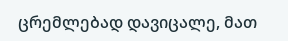ცრემლებად დავიცალე, მათ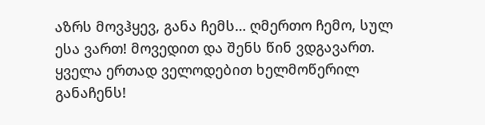აზრს მოვჰყევ, განა ჩემს… ღმერთო ჩემო, სულ ესა ვართ! მოვედით და შენს წინ ვდგავართ. ყველა ერთად ველოდებით ხელმოწერილ განაჩენს!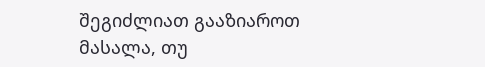შეგიძლიათ გააზიაროთ მასალა, თუ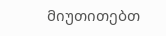მიუთითებთ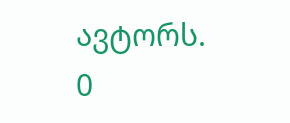ავტორს.
0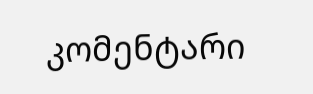კომენტარი